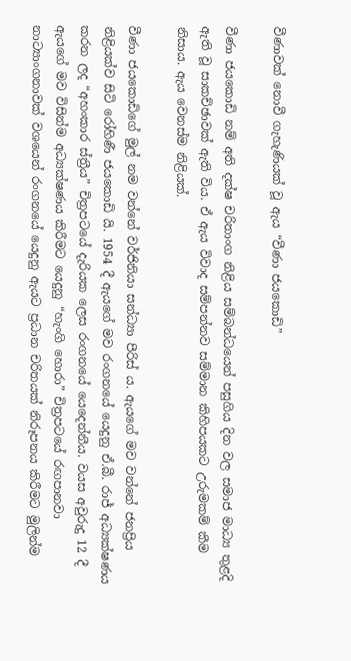වීණාවක් නොවී ගැහැණියක් වූ ඇය “වීණා ජයකොඩි”

වීණා ජයකොඩි නම් අති දක්ෂ චරිතාංග නිළිය සම්බන්ධයෙන් පසුගිය දින වල සමාජ මාධ්‍ය තුළදි ඇති වූ සාකච්ඡාවක් ඇති විය. ඒ ඇය විවාද සම්පන්නව සම්මාන කිහිපයකට උරුමකම් කීම නිසාය. ඇය වෙනස්ම නිළියක්.

වීණා ජයකොඩිගේ මුල් නම වන්නේ වර්ජිනියා සන්ධ්‍යා පීරිස් ය. ඇයගේ මව වන්නේ ජනප්‍රිය නිළියක්ව සිටි රෝහිණී ජයකොඩි යි. 1954 දී ඇයගේ මව රංගනයේ යෙදුනු ඒ.බී. රාජ් අධ්‍යක්ෂණය කරන ලද “අහංකාර ස්ත්‍රීය” චිත්‍රපටයේ දැරියක ලෙස රංගනයේ යෙදෙන්නීය. වයස අවුරුදු 12 දී ඇයගේ මව විසින්ම අධ්‍යක්ෂණය කිරීමට යෙදුනු “හැංගි හොරා” චිත්‍රපටයේ රඟපානවා නාට්‍යාංගනාවක් වශයෙන් රංගනයේ යෙදුනු ඇයට ප්‍රධාන චරිතයක් නිරූපනය කිරීමට මුලින්ම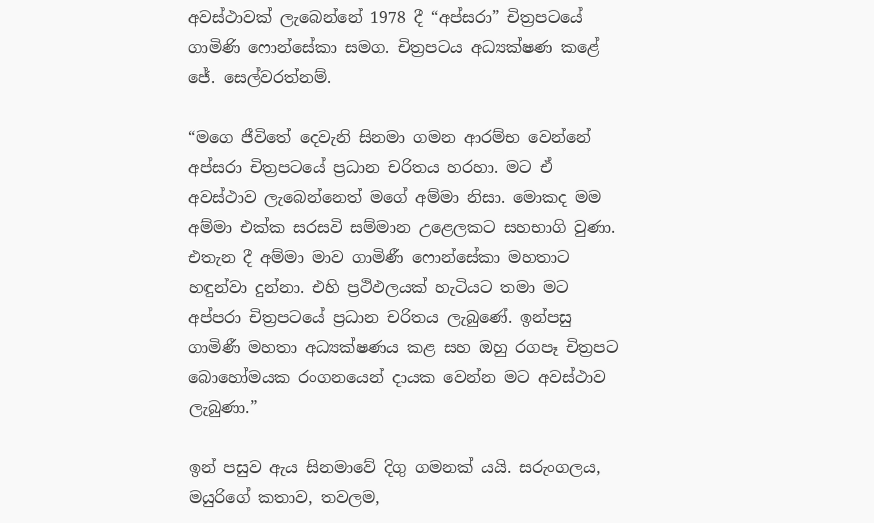අවස්ථාවක් ලැබෙන්නේ 1978 දී “අප්සරා” චිත්‍රපටයේ ගාමිණි ෆොන්සේකා සමග. චිත්‍රපටය අධ්‍යක්ෂණ කළේ ජේ. සෙල්වරත්නම්.

“මගෙ ජීවිතේ දෙවැනි සිනමා ගමන ආරම්භ වෙන්නේ අප්සරා චිත්‍රපටයේ ප්‍රධාන චරිතය හරහා. මට ඒ අවස්ථාව ලැබෙන්නෙත් මගේ අම්මා නිසා. මොකද මම අම්මා එක්ක සරසවි සම්මාන උළෙලකට සහභාගි වුණා. එතැන දී අම්මා මාව ගාමිණී ෆොන්සේකා මහතාට හඳුන්වා දුන්නා. එහි ප්‍රථිඵලයක් හැටියට තමා මට අප්පරා චිත්‍රපටයේ ප්‍රධාන චරිතය ලැබුණේ. ඉන්පසු ගාමිණී මහතා අධ්‍යක්ෂණය කළ සහ ඔහු රගපෑ චිත්‍රපට බොහෝමයක රංගනයෙන් දායක වෙන්න මට අවස්ථාව ලැබුණා.”

ඉන් පසුව ඇය සිනමාවේ දිගු ගමනක් යයි. සරුංගලය, මයුරිගේ කතාව, තවලම,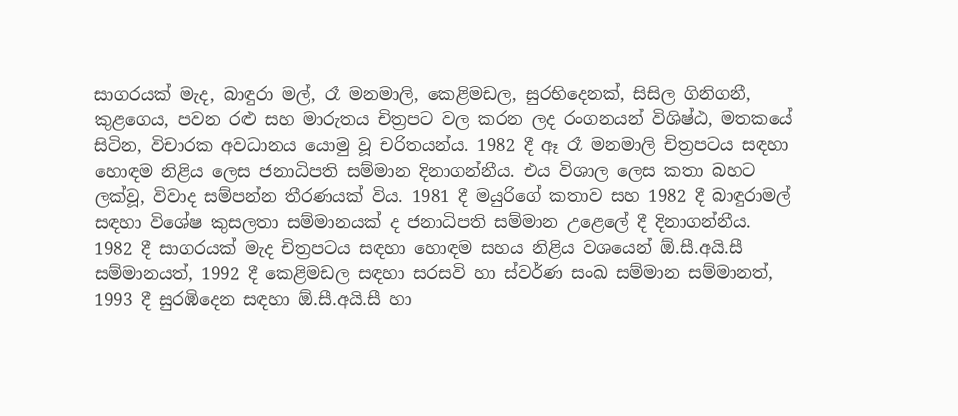සාගරයක් මැද, බාඳුරා මල්, රෑ මනමාලි, කෙළිමඩල, සුරභිදෙනක්, සිසිල ගිනිගනී, කුළගෙය, පවන රළු සහ මාරුතය චිත්‍රපට වල කරන ලද රංගනයන් විශිෂ්ඨ, මතකයේ සිටින, විචාරක අවධානය යොමු වූ චරිතයන්ය. 1982 දී ඈ රෑ මනමාලි චිත්‍රපටය සඳහා හොඳම නිළිය ලෙස ජනාධිපති සම්මාන දිනාගන්නීය. එය විශාල ලෙස කතා බහට ලක්වූ, විවාද සම්පන්න තීරණයක් විය. 1981 දී මයුරිගේ කතාව සහ 1982 දී බාඳුරාමල් සඳහා විශේෂ කුසලතා සම්මානයක් ද ජනාධිපති සම්මාන උළෙලේ දී දිනාගන්නීය. 1982 දී සාගරයක් මැද චිත්‍රපටය සඳහා හොඳම සහය නිළිය වශයෙන් ඕ.සී.අයි.සී සම්මානයත්, 1992 දී කෙළිමඩල සඳහා සරසවි හා ස්වර්ණ සංඛ සම්මාන සම්මානත්, 1993 දී සුරඹිදෙන සඳහා ඕ.සී.අයි.සී හා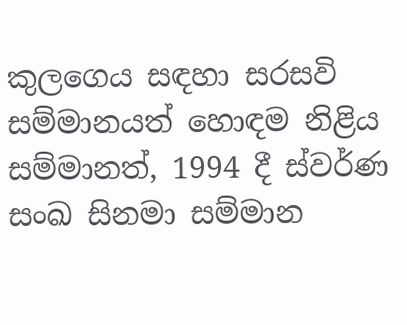කුලගෙය සඳහා සරසවි සම්මානයත් හොඳම නිළිය සම්මානත්, 1994 දී ස්වර්ණ සංඛ සිනමා සම්මාන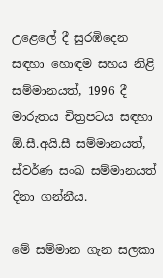උළෙලේ දී සුරඹිදෙන සඳහා හොඳම සහය නිළි සම්මානයත්, 1996 දී මාරුතය චිත්‍රපටය සඳහා ඕ.සී.අයි.සී සම්මානයත්, ස්වර්ණ සංඛ සම්මානයත් දිනා ගන්නීය.

මේ සම්මාන ගැන සලකා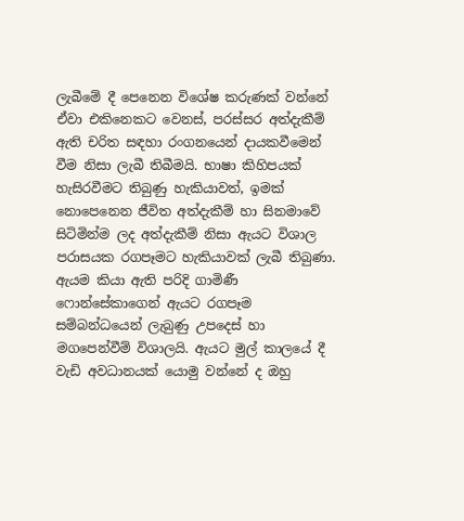ලැබීමේ දී පෙනෙන විශේෂ කරුණක් වන්නේ ඒවා එකිනෙකට වෙනස්, පරස්සර අත්දැකීම් ඇති චරිත සඳහා රංගනයෙන් දායකවීමෙන් වීම නිසා ලැබී තිබීමයි. භාෂා කිහිපයක් හැසිරවීමට තිබුණු හැකියාවත්, ඉමක් නොපෙනෙන ජීවිත අත්දැකීම් හා සිනමාවේ සිටිමින්ම ලද අත්දැකීම් නිසා ඇයට විශාල පරාසයක රගපෑමට හැකියාවක් ලැබී තිබුණා. ඇයම කියා ඇති පරිදි ගාමිණී ෆොන්සේකාගෙන් ඇයට රගපෑම සම්බන්ධයෙන් ලැබුණු උපදෙස් හා මගපෙන්වීම් විශාලයි. ඇයට මුල් කාලයේ දී වැඩි අවධානයක් යොමු වන්නේ ද ඔහු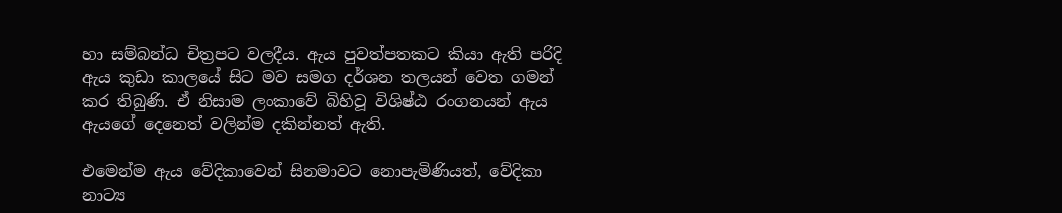හා සම්බන්ධ චිත්‍රපට වලදීය. ඇය පුවත්පතකට කියා ඇති පරිදි ඇය කුඩා කාලයේ සිට මව සමග දර්ශන තලයන් වෙත ගමන් කර තිබුණි. ඒ නිසාම ලංකාවේ බිහිවූ විශිෂ්ඨ රංගනයන් ඇය ඇයගේ දෙනෙත් වලින්ම දකින්නත් ඇති.

එමෙන්ම ඇය වේදිකාවෙන් සිනමාවට නොපැමිණියත්, වේදිකා නාට්‍ය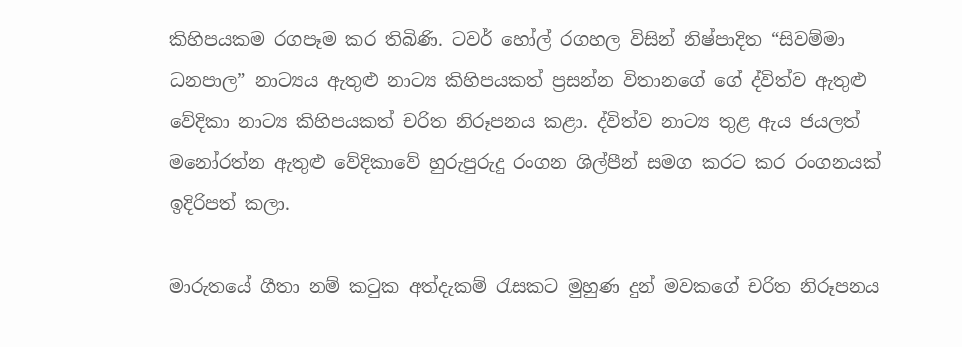කිහිපයකම රගපෑම කර තිබිණි. ටවර් හෝල් රගහල විසින් නිෂ්පාදිත “සිවම්මා ධනපාල” නාට්‍යය ඇතුළු නාට්‍ය කිහිපයකත් ප්‍රසන්න විතානගේ ගේ ද්විත්ව ඇතුළු වේදිකා නාට්‍ය කිහිපයකත් චරිත නිරූපනය කළා. ද්විත්ව නාට්‍ය තුළ ඇය ජයලත් මනෝරත්න ඇතුළු වේදිකාවේ හුරුපුරුදු රංගන ශිල්පීන් සමග කරට කර රංගනයක් ඉදිරිපත් කලා.

මාරුතයේ ගීතා නම් කටුක අත්දැකම් රැසකට මුහුණ දුන් මවකගේ චරිත නිරූපනය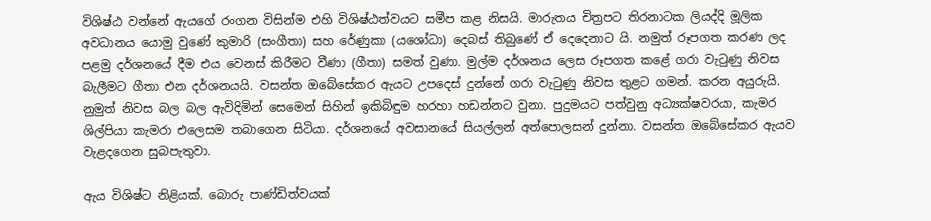විශිෂ්ඨ වන්නේ ඇයගේ රංගන විසින්ම එහි විශිෂ්ඨත්වයට සමීප කළ නිසයි. මාරුතය චිත්‍රපට තිරනාටක ලියද්දි මූලික අවධානය යොමු වුණේ කුමාරි (සංගීතා) සහ රේණුකා (යශෝධා) දෙබස් තිබුණේ ඒ දෙදෙනාට යි. නමුත් රූපගත කරණ ලද පළමු දර්ශනයේ දීම එය වෙනස් කිරීමට වීණා (ගීතා) සමත් වුණා. මුල්ම දර්ශනය ලෙස රූපගත කළේ ගරා වැටුණු නිවස බැලීමට ගීතා එන දර්ශනයයි. වසන්ත ඔබේසේකර ඇයට උපදෙස් දුන්නේ ගරා වැටුණු නිවස තුළට ගමන්. කරන අයුරුයි. නුමුත් නිවස බල බල ඇවිදිමින් සෙමෙන් සිහින් ඉකිබිඳුම හරහා හඩන්නට වුනා. පුදුමයට පත්වුනු අධ්‍යක්ෂවරයා, කැමර ශිල්පියා කැමරා එලෙසම තබාගෙන සිටියා. දර්ශනයේ අවසානයේ සියල්ලන් අත්පොලසන් දුන්නා. වසන්ත ඔබේසේකර ඇයව වැළදගෙන සුබපැතුවා.

ඇය විශිෂ්ට නිළියක්. බොරු පාණ්ඩිත්වයක්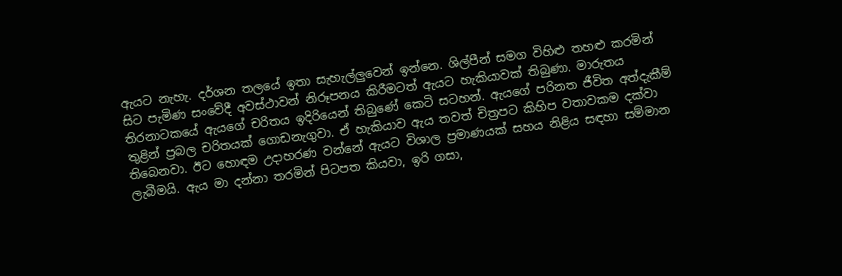ඇයට නැහැ. දර්ශන තලයේ ඉතා සැහැල්ලුවෙන් ඉන්නෙ. ශිල්පීන් සමග විහිළු තහළු කරමින් සිට පැමිණ සංවේදී අවස්ථාවන් නිරූපනය කිරීමටත් ඇයට හැකියාවක් තිබුණා. මාරුතය තිරනාටකයේ ඇයගේ චරිතය ඉදිරියෙන් තිබුණේ කෙටි සටහන්. ඇයගේ පරිනත ජීවිත අත්දැකීම් තුළින් ප්‍රබල චරිතයක් ගොඩනැගුවා. ඒ හැකියාව ඇය තවත් චිත්‍රපට කිහිප වතාවකම දක්වා තිබෙනවා. ඊට හොඳම උදාහරණ වන්නේ ඇයට විශාල ප්‍රමාණයක් සහය නිළිය සඳහා සම්මාන ලැබීමයි. ඇය මා දන්නා තරමින් පිටපත කියවා, ඉරි ගසා,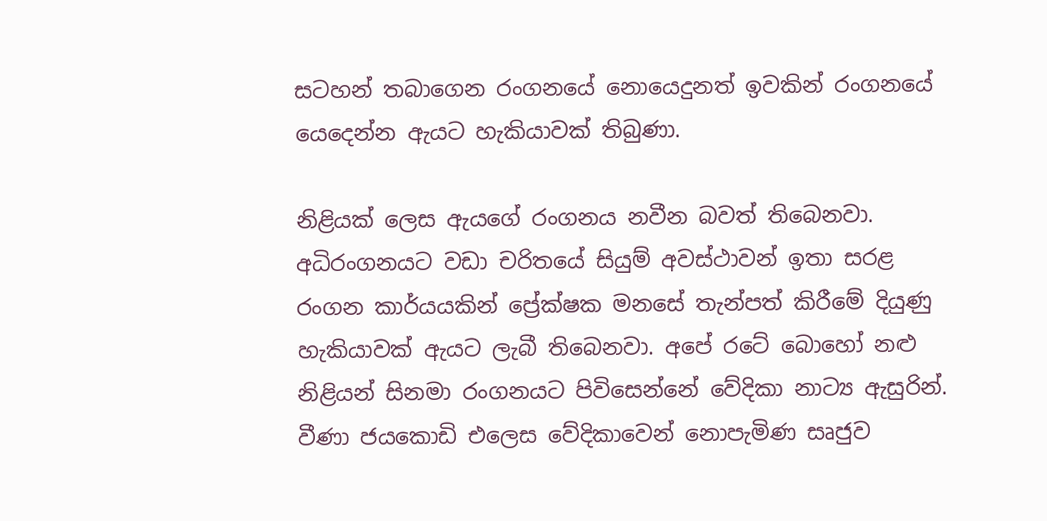සටහන් තබාගෙන රංගනයේ නොයෙදුනත් ඉවකින් රංගනයේ යෙදෙන්න ඇයට හැකියාවක් තිබුණා.

නිළියක් ලෙස ඇයගේ රංගනය නවීන බවත් තිබෙනවා. අධිරංගනයට වඩා චරිතයේ සියුම් අවස්ථාවන් ඉතා සරළ රංගන කාර්යයකින් ප්‍රේක්ෂක මනසේ තැන්පත් කිරීමේ දියුණු හැකියාවක් ඇයට ලැබී තිබෙනවා. අපේ රටේ බොහෝ නළු නිළියන් සිනමා රංගනයට පිවිසෙන්නේ වේදිකා නාට්‍ය ඇසුරින්. වීණා ජයකොඩි එලෙස වේදිකාවෙන් නොපැමිණ සෘජුව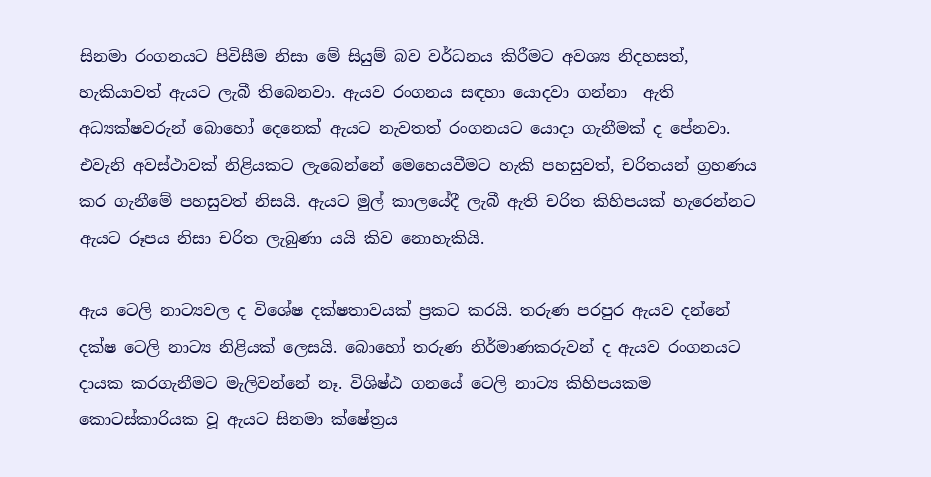සිනමා රංගනයට පිවිසීම නිසා මේ සියුම් බව වර්ධනය කිරීමට අවශ්‍ය නිදහසත්, හැකියාවත් ඇයට ලැබී තිබෙනවා. ඇයව රංගනය සඳහා යොදවා ගන්නා  ඇති අධ්‍යක්ෂවරුන් බොහෝ දෙනෙක් ඇයට නැවතත් රංගනයට යොදා ගැනීමක් ද පේනවා. එවැනි අවස්ථාවක් නිළියකට ලැබෙන්නේ මෙහෙයවීමට හැකි පහසුවත්, චරිතයන් ග්‍රහණය කර ගැනීමේ පහසුවත් නිසයි. ඇයට මුල් කාලයේදී ලැබී ඇති චරිත කිහිපයක් හැරෙන්නට ඇයට රූපය නිසා චරිත ලැබුණා යයි කිව නොහැකියි.

ඇය ටෙලි නාට්‍යවල ද විශේෂ දක්ෂතාවයක් ප්‍රකට කරයි. තරුණ පරපුර ඇයව දන්නේ දක්ෂ ටෙලි නාට්‍ය නිළියක් ලෙසයි. බොහෝ තරුණ නිර්මාණකරුවන් ද ඇයව රංගනයට දායක කරගැනීමට මැලිවන්නේ නෑ. විශිෂ්ඨ ගනයේ ටෙලි නාට්‍ය කිහිපයකම කොටස්කාරියක වූ ඇයට සිනමා ක්ෂේත්‍රය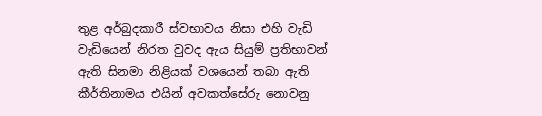තුළ අර්බුදකාරී ස්වභාවය නිසා එහි වැඩි වැඩියෙන් නිරත වුවද ඇය සියුම් ප්‍රතිභාවන් ඇති සිනමා නිළියක් වශයෙන් තබා ඇති කීර්තිනාමය එයින් අවකත්සේරු නොවනු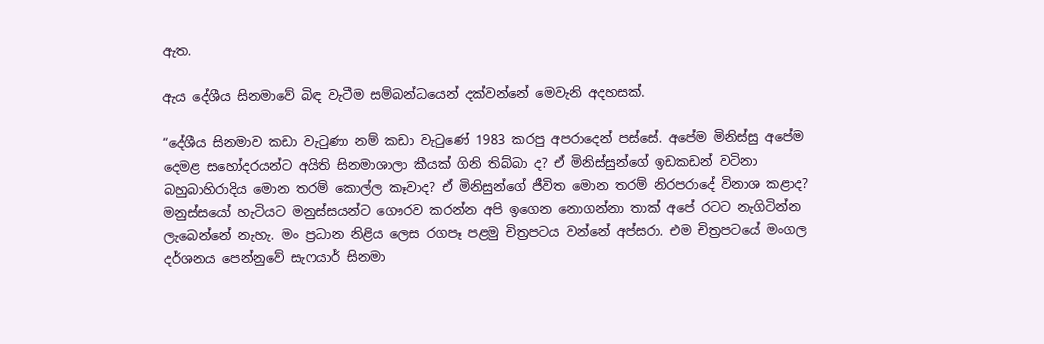ඇත.

ඇය දේශීය සිනමාවේ බිඳ වැටීම සම්බන්ධයෙන් දක්වන්නේ මෙවැනි අදහසක්.

“දේශීය සිනමාව කඩා වැටුණා නම් කඩා වැටුණේ 1983 කරපු අපරාදෙන් පස්සේ. අපේම මිනිස්සු අපේම දෙමළ සහෝදරයන්ට අයිති සිනමාශාලා කීයක් ගිනි තිබ්බා ද? ඒ මිනිස්සුන්ගේ ඉඩකඩන් වටිනා බහුබාහිරාදිය මොන තරම් කොල්ල කෑවාද? ඒ මිනිසුන්ගේ ජීවිත මොන තරම් නිරපරාදේ විනාශ කළාද? මනුස්සයෝ හැටියට මනුස්සයන්ට ගෞරව කරන්න අපි ඉගෙන නොගන්නා තාක් අපේ රටට නැගිටින්න ලැබෙන්නේ නැහැ. මං ප්‍රධාන නිළිය ලෙස රගපෑ පළමු චිත්‍රපටය වන්නේ අප්සරා. එම චිත්‍රපටයේ මංගල දර්ශනය පෙන්නුවේ සැෆයාර් සිනමා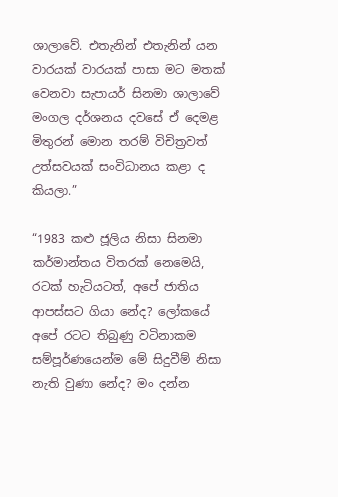ශාලාවේ. එතැනින් එතැනින් යන වාරයක් වාරයක් පාසා මට මතක් වෙනවා සැපායර් සිනමා ශාලාවේ මංගල දර්ශනය දවසේ ඒ දෙමළ මිතුරන් මොන තරම් විචිත්‍රවත් උත්සවයක් සංවිධානය කළා ද කියලා.”

“1983 කළු ජූලිය නිසා සිනමා කර්මාන්තය විතරක් නෙමෙයි, රටක් හැටියටත්, අපේ ජාතිය ආපස්සට ගියා නේද? ලෝකයේ අපේ රටට තිබුණු වටිනාකම සම්පූර්ණයෙන්ම මේ සිදුවීම් නිසා නැති වුණා නේද? මං දන්න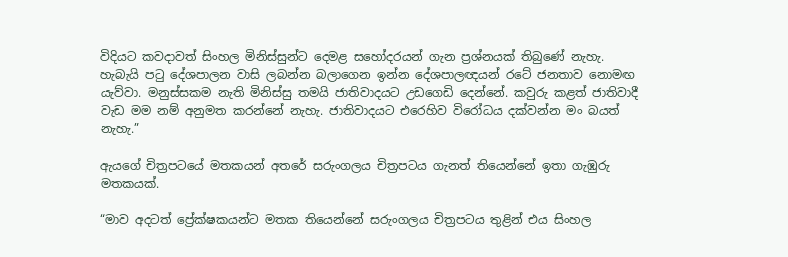විදියට කවදාවත් සිංහල මිනිස්සුන්ට දෙමළ සහෝදරයන් ගැන ප්‍රශ්නයක් තිබුණේ නැහැ. හැබැයි පටු දේශපාලන වාසි ලබන්න බලාගෙන ඉන්න දේශපාලඥයන් රටේ ජනතාව නොමඟ යැව්වා. මනුස්සකම නැති මිනිස්සු තමයි ජාතිවාදයට උඩගෙඩි දෙන්නේ. කවුරු කළත් ජාතිවාදී වැඩ මම නම් අනුමත කරන්නේ නැහැ. ජාතිවාදයට එරෙහිව විරෝධය දක්වන්න මං බයත් නැහැ.”

ඇයගේ චිත්‍රපටයේ මතකයන් අතරේ සරුංගලය චිත්‍රපටය ගැනත් තියෙන්නේ ඉතා ගැඹුරු මතකයක්.

“මාව අදටත් ප්‍රේක්ෂකයන්ට මතක තියෙන්නේ සරුංගලය චිත්‍රපටය තුළින් එය සිංහල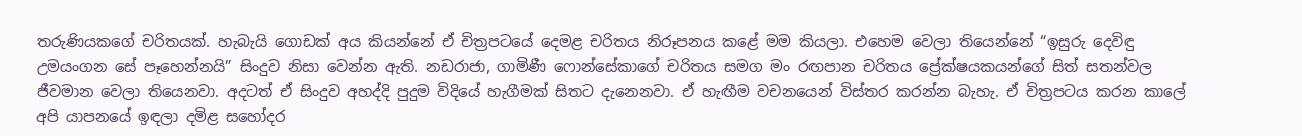තරුණියකගේ චරිතයක්. හැබැයි ගොඩක් අය කියන්නේ ඒ චිත්‍රපටයේ දෙමළ චරිතය නිරූපනය කළේ මම කියලා. එහෙම වෙලා තියෙන්නේ “ඉසුරු දෙවිඳු උමයංගන සේ පෑහෙන්නයි” සිංදුව නිසා වෙන්න ඇති. නඩරාජා, ගාමිණී ෆොන්සේකාගේ චරිතය සමග මං රඟපාන චරිතය ප්‍රේක්ෂයකයන්ගේ සිත් සතන්වල ජීවමාන වෙලා තියෙනවා. අදටත් ඒ සිංදුව අහද්දි පුදුම විදියේ හැගීමක් සිතට දැනෙනවා. ඒ හැඟීම වචනයෙන් විස්තර කරන්න බැහැ. ඒ චිත්‍රපටය කරන කාලේ අපි යාපනයේ ඉඳලා දමිළ සහෝදර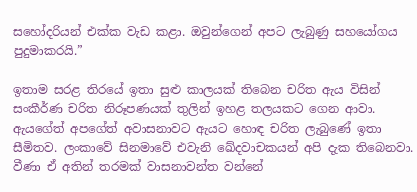සහෝදරියන් එක්ක වැඩ කළා. ඔවුන්ගෙන් අපට ලැබුණු සහයෝගය පුදුමාකරයි.”

ඉතාම සරළ තිරයේ ඉතා සුළු කාලයක් තිබෙන චරිත ඇය විසින් සංකීර්ණ චරිත නිරූපණයක් තුලින් ඉහළ තලයකට ගෙන ආවා. ඇයගේත් අපගේත් අවාසනාවට ඇයට හොඳ චරිත ලැබුණේ ඉතා සීමිතව. ලංකාවේ සිනමාවේ එවැනි ඛේදවාචකයන් අපි දැක තිබෙනවා. වීණා ඒ අතින් තරමක් වාසනාවන්ත වන්නේ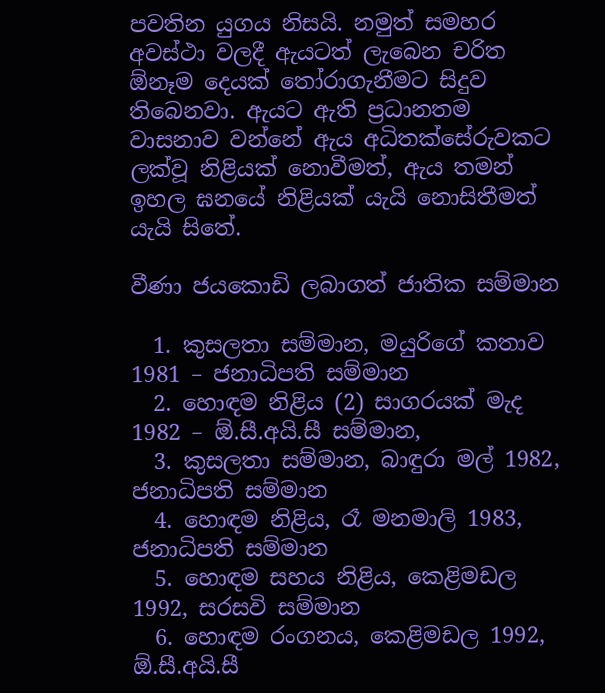පවතින යුගය නිසයි. නමුත් සමහර අවස්ථා වලදී ඇයටත් ලැබෙන චරිත ඕනෑම දෙයක් තෝරාගැනීමට සිදුව තිබෙනවා. ඇයට ඇති ප්‍රධානතම වාසනාව වන්නේ ඇය අධිතක්සේරුවකට ලක්වූ නිළියක් නොවීමත්, ඇය තමන් ඉහල ඝනයේ නිළියක් යැයි නොසිතීමත් යැයි සිතේ.

වීණා ජයකොඩි ලබාගත් ජාතික සම්මාන

  1. කුසලතා සම්මාන, මයුරිගේ කතාව 1981 – ජනාධිපති සම්මාන
  2. හොඳම නිළිය (2) සාගරයක් මැද 1982 – ඕ.සී.අයි.සී සම්මාන,
  3. කුසලතා සම්මාන, බාඳුරා මල් 1982, ජනාධිපති සම්මාන
  4. හොඳම නිළිය, රෑ මනමාලි 1983, ජනාධිපති සම්මාන
  5. හොඳම සහය නිළිය, කෙළිමඩල 1992, සරසවි සම්මාන
  6. හොඳම රංගනය, කෙළිමඩල 1992, ඕ.සී.අයි.සී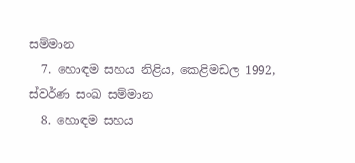සම්මාන
  7. හොඳම සහය නිළිය, කෙළිමඩල 1992, ස්වර්ණ සංඛ සම්මාන
  8. හොඳම සහය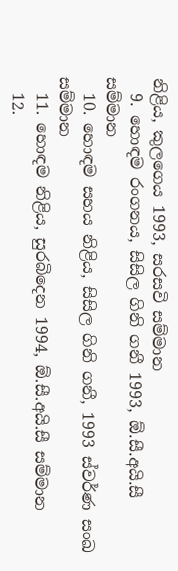නිළිය, කුලගෙය 1993, සරසවි සම්මාන
  9. හොඳම රංගනය, සිසිල ගිනි ගනී 1993, ඕ.සී.අයි.සී සම්මාන
  10. හොඳම සහය නිළිය, සිසිල ගිනි ගනී, 1993 ස්වර්ණ සංඛ සම්මාන
  11. හොඳම නිළිය, සුරබිදෙන 1994, ඕ.සී.අයි.සී සම්මාන
  12.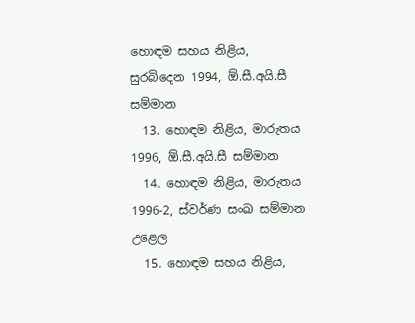හොඳම සහය නිළිය, සුරබිදෙන 1994, ඕ.සී.අයි.සී සම්මාන
  13. හොඳම නිළිය, මාරුතය 1996, ඕ.සී.අයි.සී සම්මාන
  14. හොඳම නිළිය, මාරුතය 1996-2, ස්වර්ණ සංඛ සම්මාන උළෙල
  15. හොඳම සහය නිළිය,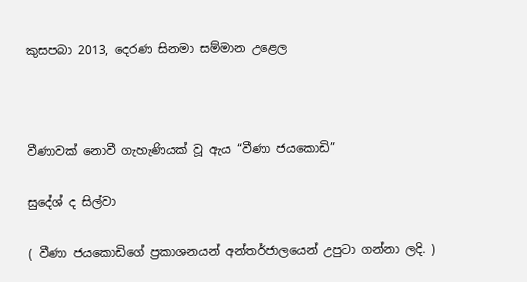කුසපබා 2013, දෙරණ සිනමා සම්මාන උළෙල



වීණාවක් නොවී ගැහැණියක් වූ ඇය “වීණා ජයකොඩි”

සුදේශ් ද සිල්වා

( වීණා ජයකොඩිගේ ප්‍රකාශනයන් අන්තර්ජාලයෙන් උපුටා ගන්නා ලදි. )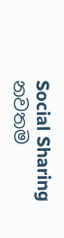Social Sharing
නවතම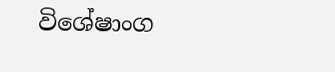විශේෂාංග